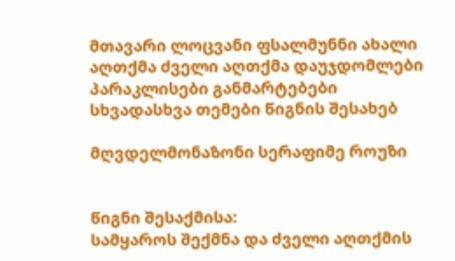მთავარი ლოცვანი ფსალმუნნი ახალი აღთქმა ძველი აღთქმა დაუჯდომლები პარაკლისები განმარტებები სხვადასხვა თემები წიგნის შესახებ

მღვდელმონაზონი სერაფიმე როუზი


წიგნი შესაქმისა:
სამყაროს შექმნა და ძველი აღთქმის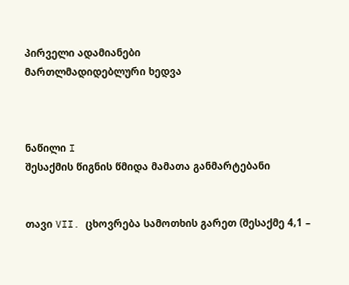პირველი ადამიანები
მართლმადიდებლური ხედვა



ნაწილი I
შესაქმის წიგნის წმიდა მამათა განმარტებანი


თავი VII. ცხოვრება სამოთხის გარეთ (შესაქმე 4,1 –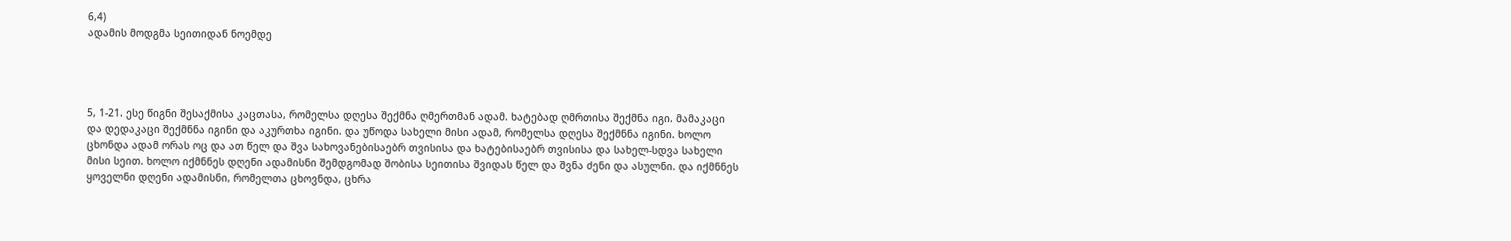6,4)
ადამის მოდგმა სეითიდან ნოემდე




5, 1-21. ესე წიგნი შესაქმისა კაცთასა, რომელსა დღესა შექმნა ღმერთმან ადამ. ხატებად ღმრთისა შექმნა იგი. მამაკაცი და დედაკაცი შექმნნა იგინი და აკურთხა იგინი. და უწოდა სახელი მისი ადამ, რომელსა დღესა შექმნნა იგინი. ხოლო ცხონდა ადამ ორას ოც და ათ წელ და შვა სახოვანებისაებრ თვისისა და ხატებისაებრ თვისისა და სახელ-სდვა სახელი მისი სეით. ხოლო იქმნნეს დღენი ადამისნი შემდგომად შობისა სეითისა შვიდას წელ და შვნა ძენი და ასულნი. და იქმნნეს ყოველნი დღენი ადამისნი, რომელთა ცხოვნდა, ცხრა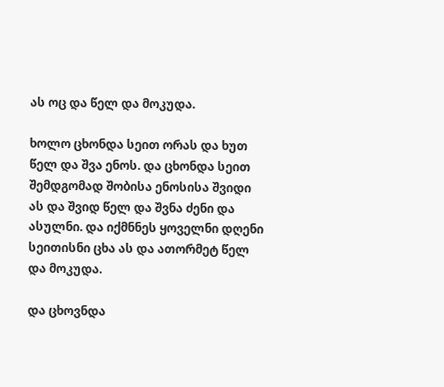ას ოც და წელ და მოკუდა.

ხოლო ცხონდა სეით ორას და ხუთ წელ და შვა ენოს. და ცხონდა სეით შემდგომად შობისა ენოსისა შვიდი ას და შვიდ წელ და შვნა ძენი და ასულნი. და იქმნნეს ყოველნი დღენი სეითისნი ცხა ას და ათორმეტ წელ და მოკუდა.

და ცხოვნდა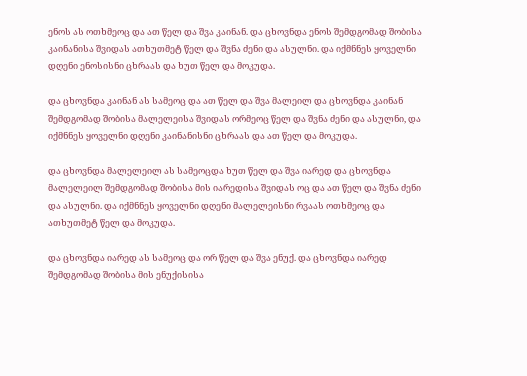ენოს ას ოთხმეოც და ათ წელ და შვა კაინან. და ცხოვნდა ენოს შემდგომად შობისა კაინანისა შვიდას ათხუთმეტ წელ და შვნა ძენი და ასულნი. და იქმნნეს ყოველნი დღენი ენოსისნი ცხრაას და ხუთ წელ და მოკუდა.

და ცხოვნდა კაინან ას სამეოც და ათ წელ და შვა მალეილ და ცხოვნდა კაინან შემდგომად შობისა მალელეისა შვიდას ორმეოც წელ და შვნა ძენი და ასულნი, და იქმნნეს ყოველნი დღენი კაინანისნი ცხრაას და ათ წელ და მოკუდა.

და ცხოვნდა მალელეილ ას სამეოცდა ხუთ წელ და შვა იარედ და ცხოვნდა მალელეილ შემდგომად შობისა მის იარედისა შვიდას ოც და ათ წელ და შვნა ძენი და ასულნი. და იქმნნეს ყოველნი დღენი მალელეისნი რვაას ოთხმეოც და ათხუთმეტ წელ და მოკუდა.

და ცხოვნდა იარედ ას სამეოც და ორ წელ და შვა ენუქ. და ცხოვნდა იარედ შემდგომად შობისა მის ენუქისისა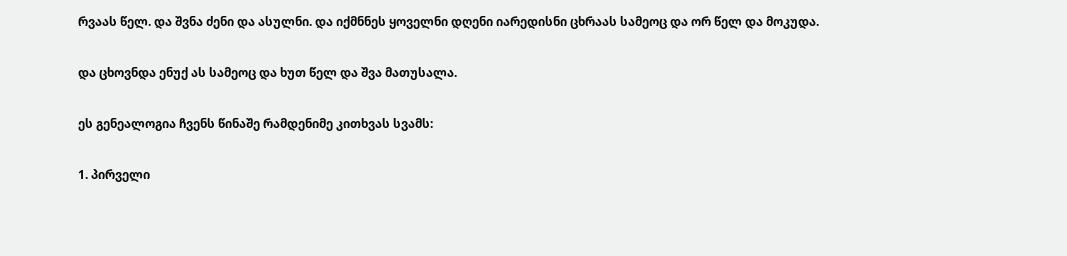რვაას წელ. და შვნა ძენი და ასულნი. და იქმნნეს ყოველნი დღენი იარედისნი ცხრაას სამეოც და ორ წელ და მოკუდა.

და ცხოვნდა ენუქ ას სამეოც და ხუთ წელ და შვა მათუსალა.

ეს გენეალოგია ჩვენს წინაშე რამდენიმე კითხვას სვამს:

1. პირველი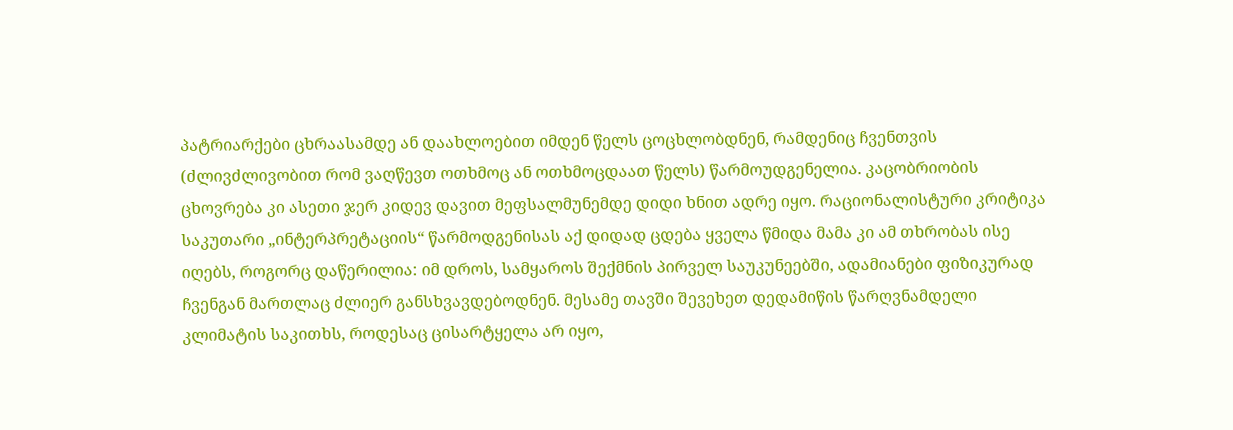პატრიარქები ცხრაასამდე ან დაახლოებით იმდენ წელს ცოცხლობდნენ, რამდენიც ჩვენთვის (ძლივძლივობით რომ ვაღწევთ ოთხმოც ან ოთხმოცდაათ წელს) წარმოუდგენელია. კაცობრიობის ცხოვრება კი ასეთი ჯერ კიდევ დავით მეფსალმუნემდე დიდი ხნით ადრე იყო. რაციონალისტური კრიტიკა საკუთარი „ინტერპრეტაციის“ წარმოდგენისას აქ დიდად ცდება ყველა წმიდა მამა კი ამ თხრობას ისე იღებს, როგორც დაწერილია: იმ დროს, სამყაროს შექმნის პირველ საუკუნეებში, ადამიანები ფიზიკურად ჩვენგან მართლაც ძლიერ განსხვავდებოდნენ. მესამე თავში შევეხეთ დედამიწის წარღვნამდელი კლიმატის საკითხს, როდესაც ცისარტყელა არ იყო,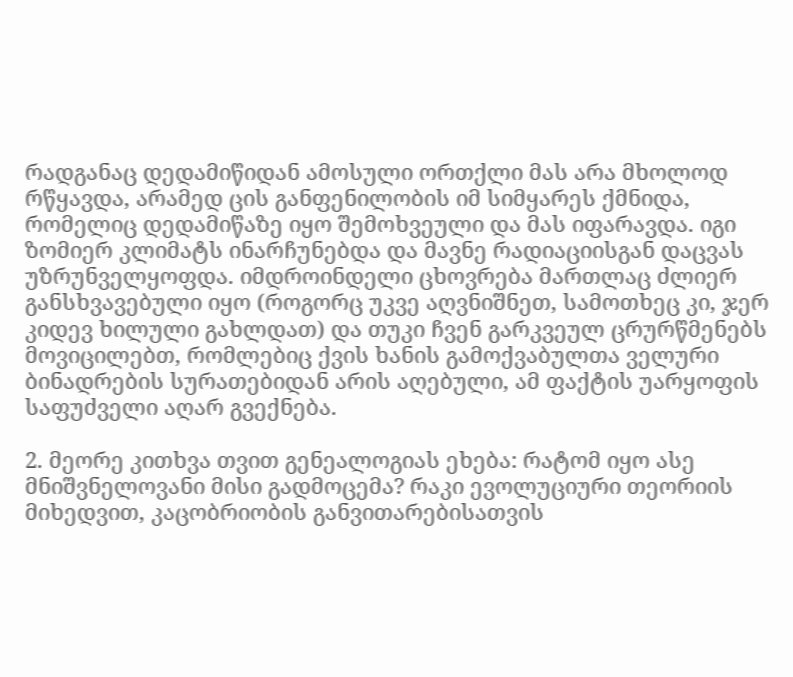რადგანაც დედამიწიდან ამოსული ორთქლი მას არა მხოლოდ რწყავდა, არამედ ცის განფენილობის იმ სიმყარეს ქმნიდა, რომელიც დედამიწაზე იყო შემოხვეული და მას იფარავდა. იგი ზომიერ კლიმატს ინარჩუნებდა და მავნე რადიაციისგან დაცვას უზრუნველყოფდა. იმდროინდელი ცხოვრება მართლაც ძლიერ განსხვავებული იყო (როგორც უკვე აღვნიშნეთ, სამოთხეც კი, ჯერ კიდევ ხილული გახლდათ) და თუკი ჩვენ გარკვეულ ცრურწმენებს მოვიცილებთ, რომლებიც ქვის ხანის გამოქვაბულთა ველური ბინადრების სურათებიდან არის აღებული, ამ ფაქტის უარყოფის საფუძველი აღარ გვექნება.

2. მეორე კითხვა თვით გენეალოგიას ეხება: რატომ იყო ასე მნიშვნელოვანი მისი გადმოცემა? რაკი ევოლუციური თეორიის მიხედვით, კაცობრიობის განვითარებისათვის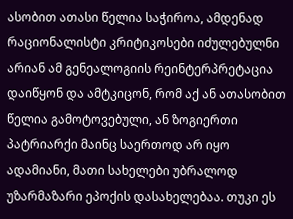ასობით ათასი წელია საჭიროა, ამდენად რაციონალისტი კრიტიკოსები იძულებულნი არიან ამ გენეალოგიის რეინტერპრეტაცია დაიწყონ და ამტკიცონ, რომ აქ ან ათასობით წელია გამოტოვებული, ან ზოგიერთი პატრიარქი მაინც საერთოდ არ იყო ადამიანი, მათი სახელები უბრალოდ უზარმაზარი ეპოქის დასახელებაა. თუკი ეს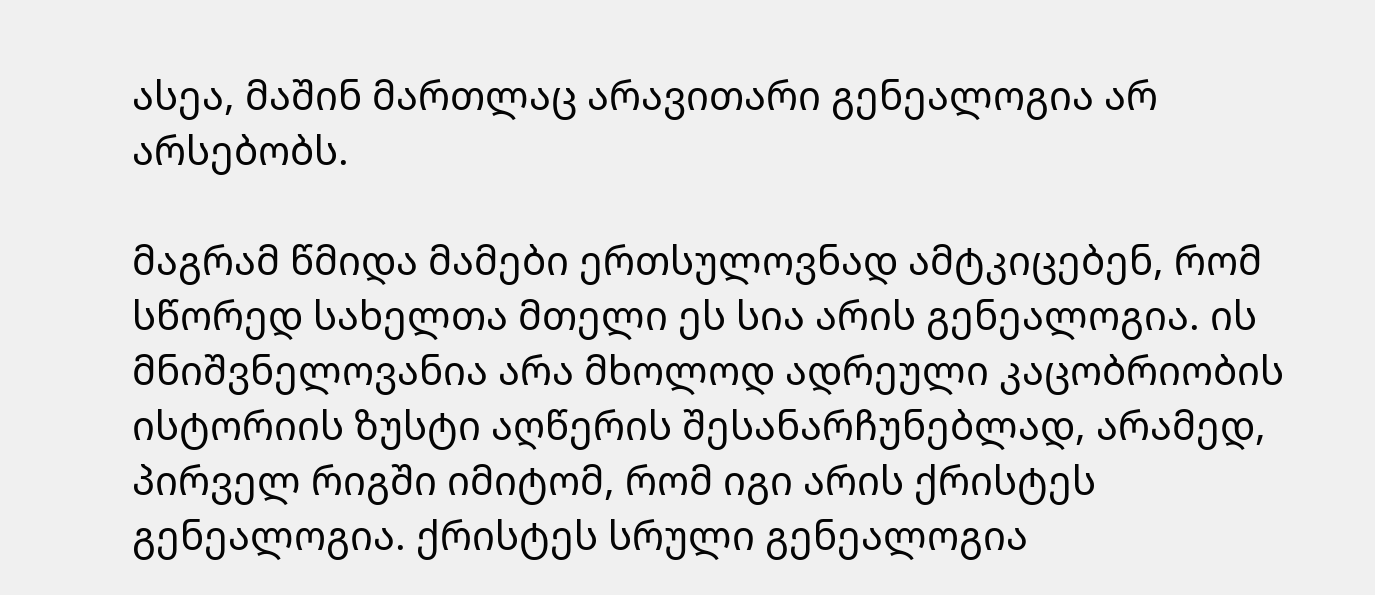ასეა, მაშინ მართლაც არავითარი გენეალოგია არ არსებობს.

მაგრამ წმიდა მამები ერთსულოვნად ამტკიცებენ, რომ სწორედ სახელთა მთელი ეს სია არის გენეალოგია. ის მნიშვნელოვანია არა მხოლოდ ადრეული კაცობრიობის ისტორიის ზუსტი აღწერის შესანარჩუნებლად, არამედ, პირველ რიგში იმიტომ, რომ იგი არის ქრისტეს გენეალოგია. ქრისტეს სრული გენეალოგია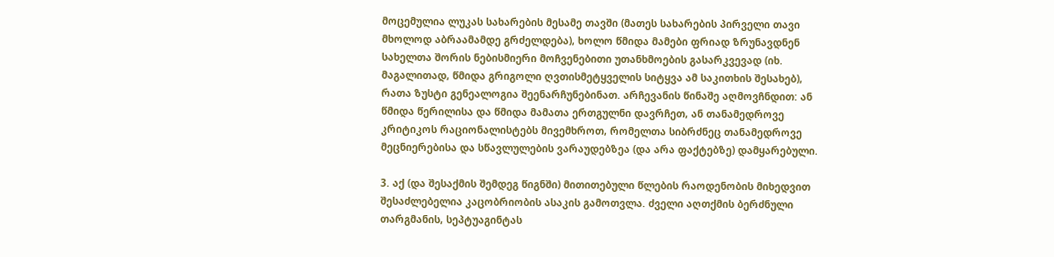მოცემულია ლუკას სახარების მესამე თავში (მათეს სახარების პირველი თავი მხოლოდ აბრაამამდე გრძელდება), ხოლო წმიდა მამები ფრიად ზრუნავდნენ სახელთა შორის ნებისმიერი მოჩვენებითი უთანხმოების გასარკვევად (იხ. მაგალითად, წმიდა გრიგოლი ღვთისმეტყველის სიტყვა ამ საკითხის შესახებ), რათა ზუსტი გენეალოგია შეენარჩუნებინათ. არჩევანის წინაშე აღმოვჩნდით: ან წმიდა წერილისა და წმიდა მამათა ერთგულნი დავრჩეთ, ან თანამედროვე კრიტიკოს რაციონალისტებს მივემხროთ, რომელთა სიბრძნეც თანამედროვე მეცნიერებისა და სწავლულების ვარაუდებზეა (და არა ფაქტებზე) დამყარებული.

3. აქ (და შესაქმის შემდეგ წიგნში) მითითებული წლების რაოდენობის მიხედვით შესაძლებელია კაცობრიობის ასაკის გამოთვლა. ძველი აღთქმის ბერძნული თარგმანის, სეპტუაგინტას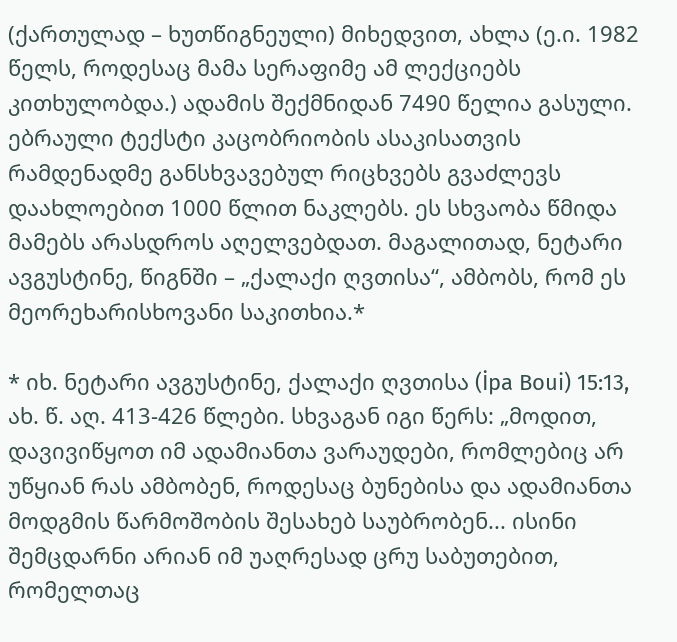(ქართულად – ხუთწიგნეული) მიხედვით, ახლა (ე.ი. 1982 წელს, როდესაც მამა სერაფიმე ამ ლექციებს კითხულობდა.) ადამის შექმნიდან 7490 წელია გასული. ებრაული ტექსტი კაცობრიობის ასაკისათვის რამდენადმე განსხვავებულ რიცხვებს გვაძლევს დაახლოებით 1000 წლით ნაკლებს. ეს სხვაობა წმიდა მამებს არასდროს აღელვებდათ. მაგალითად, ნეტარი ავგუსტინე, წიგნში – „ქალაქი ღვთისა“, ამბობს, რომ ეს მეორეხარისხოვანი საკითხია.*

* იხ. ნეტარი ავგუსტინე, ქალაქი ღვთისა (İpa Boui) 15:13, ახ. წ. აღ. 413-426 წლები. სხვაგან იგი წერს: „მოდით, დავივიწყოთ იმ ადამიანთა ვარაუდები, რომლებიც არ უწყიან რას ამბობენ, როდესაც ბუნებისა და ადამიანთა მოდგმის წარმოშობის შესახებ საუბრობენ... ისინი შემცდარნი არიან იმ უაღრესად ცრუ საბუთებით, რომელთაც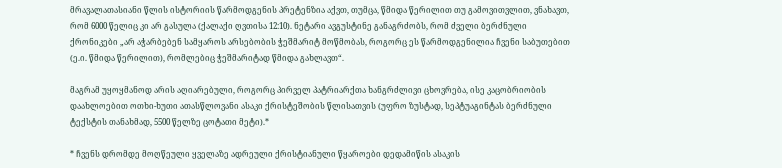მრავალათასიანი წლის ისტორიის წარმოდგენის პრეტენზია აქვთ, თუმცა, წმიდა წერილით თუ გამოვითვლით, ვნახავთ, რომ 6000 წელიც კი არ გასულა (ქალაქი ღვთისა 12:10). ნეტარი ავგუსტინე განაგრძობს, რომ ძველი ბერძნული ქრონიკები „არ აჭარბებენ სამყაროს არსებობის ჭეშმარიტ მოწმობას, როგორც ეს წარმოდგენილია ჩვენი საბუთებით (ე.ი. წმიდა წერილით), რომლებიც ჭეშმარიტად წმიდა გახლავთ“.

მაგრამ უყოყმანოდ არის აღიარებული, როგორც პირველ პატრიარქთა ხანგრძლივი ცხოვრება, ისე კაცობრიობის დაახლოებით ოთხი-ხუთი ათასწლოვანი ასაკი ქრისტეშობის წლისათვის (უფრო ზუსტად, სეპტუაგინტას ბერძნული ტექსტის თანახმად, 5500 წელზე ცოტათი მეტი).*

* ჩვენს დრომდე მოღწეული ყველაზე ადრეული ქრისტიანული წყაროები დედამიწის ასაკის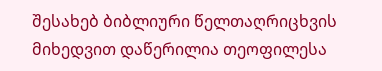შესახებ ბიბლიური წელთაღრიცხვის მიხედვით დაწერილია თეოფილესა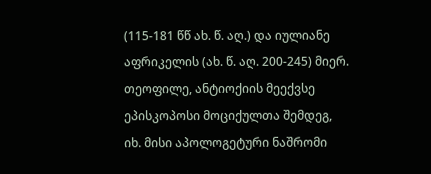(115-181 წწ ახ. წ. აღ.) და იულიანე აფრიკელის (ახ. წ. აღ. 200-245) მიერ. თეოფილე, ანტიოქიის მეექვსე ეპისკოპოსი მოციქულთა შემდეგ, იხ. მისი აპოლოგეტური ნაშრომი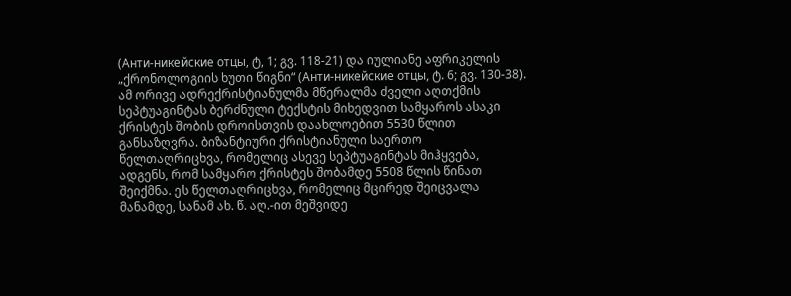(Анти-никейские отцы, ტ, 1; გვ. 118-21) და იულიანე აფრიკელის „ქრონოლოგიის ხუთი წიგნი“ (Анти-никейские отцы, ტ. 6; გვ. 130-38). ამ ორივე ადრექრისტიანულმა მწერალმა ძველი აღთქმის სეპტუაგინტას ბერძნული ტექსტის მიხედვით სამყაროს ასაკი ქრისტეს შობის დროისთვის დაახლოებით 5530 წლით განსაზღვრა. ბიზანტიური ქრისტიანული საერთო წელთაღრიცხვა, რომელიც ასევე სეპტუაგინტას მიჰყვება, ადგენს, რომ სამყარო ქრისტეს შობამდე 5508 წლის წინათ შეიქმნა. ეს წელთაღრიცხვა, რომელიც მცირედ შეიცვალა მანამდე, სანამ ახ. წ. აღ.-ით მეშვიდე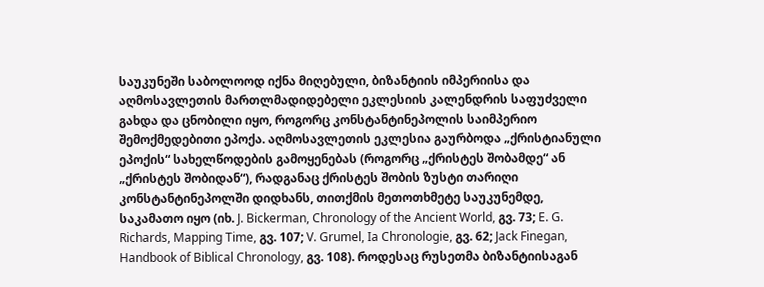საუკუნეში საბოლოოდ იქნა მიღებული, ბიზანტიის იმპერიისა და აღმოსავლეთის მართლმადიდებელი ეკლესიის კალენდრის საფუძველი გახდა და ცნობილი იყო, როგორც კონსტანტინეპოლის საიმპერიო შემოქმედებითი ეპოქა. აღმოსავლეთის ეკლესია გაურბოდა „ქრისტიანული ეპოქის“ სახელწოდების გამოყენებას (როგორც „ქრისტეს შობამდე“ ან „ქრისტეს შობიდან“), რადგანაც ქრისტეს შობის ზუსტი თარიღი კონსტანტინეპოლში დიდხანს, თითქმის მეთოთხმეტე საუკუნემდე, საკამათო იყო (იხ. J. Bickerman, Chronology of the Ancient World, გვ. 73; E. G. Richards, Mapping Time, გვ. 107; V. Grumel, Ia Chronologie, გვ. 62; Jack Finegan, Handbook of Biblical Chronology, გვ. 108). როდესაც რუსეთმა ბიზანტიისაგან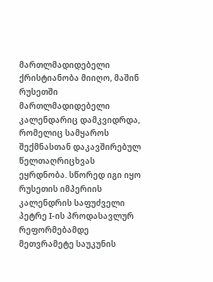მართლმადიდებელი ქრისტიანობა მიიღო, მაშინ რუსეთში მართლმადიდებელი კალენდარიც დამკვიდრდა, რომელიც სამყაროს შექმნასთან დაკავშირებულ წელთაღრიცხვას ეყრდნობა. სწორედ იგი იყო რუსეთის იმპერიის კალენდრის საფუძველი პეტრე I-ის პროდასავლურ რეფორმებამდე მეთვრამეტე საუკუნის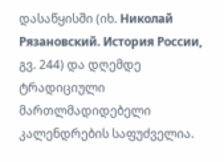დასაწყისში (იხ. Николай Рязановский. История России, გვ. 244) და დღემდე ტრადიციული მართლმადიდებელი კალენდრების საფუძველია.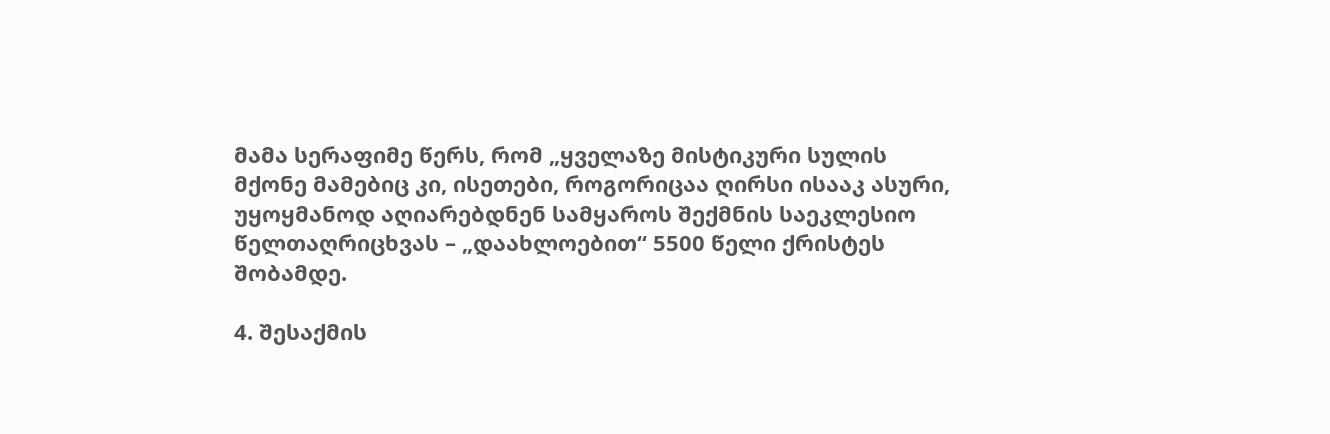მამა სერაფიმე წერს, რომ „ყველაზე მისტიკური სულის მქონე მამებიც კი, ისეთები, როგორიცაა ღირსი ისააკ ასური, უყოყმანოდ აღიარებდნენ სამყაროს შექმნის საეკლესიო წელთაღრიცხვას – „დაახლოებით“ 5500 წელი ქრისტეს შობამდე.

4. შესაქმის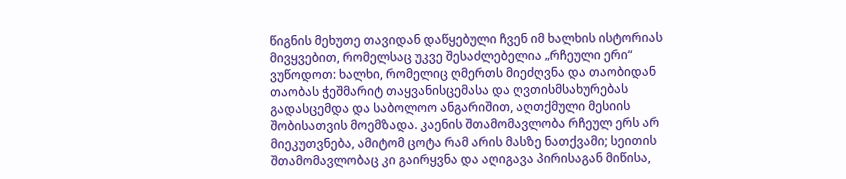წიგნის მეხუთე თავიდან დაწყებული ჩვენ იმ ხალხის ისტორიას მივყვებით, რომელსაც უკვე შესაძლებელია „რჩეული ერი“ ვუწოდოთ: ხალხი, რომელიც ღმერთს მიეძღვნა და თაობიდან თაობას ჭეშმარიტ თაყვანისცემასა და ღვთისმსახურებას გადასცემდა და საბოლოო ანგარიშით, აღთქმული მესიის შობისათვის მოემზადა. კაენის შთამომავლობა რჩეულ ერს არ მიეკუთვნება, ამიტომ ცოტა რამ არის მასზე ნათქვამი; სეითის შთამომავლობაც კი გაირყვნა და აღიგავა პირისაგან მიწისა,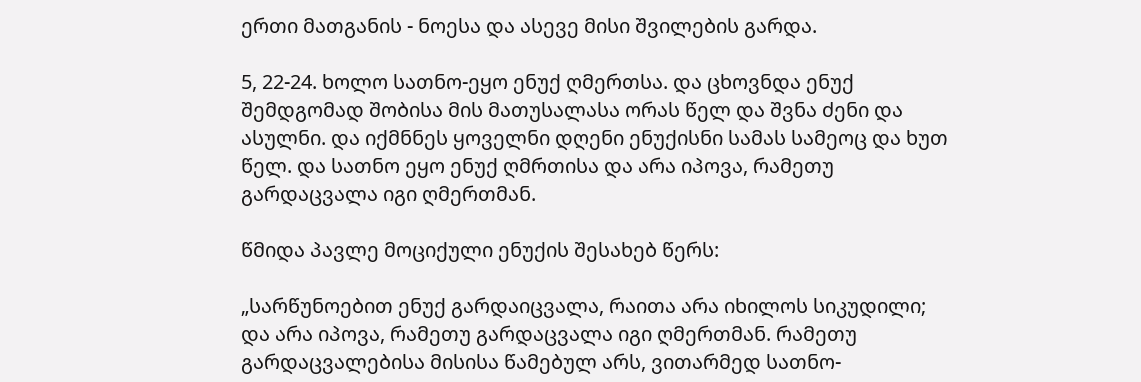ერთი მათგანის - ნოესა და ასევე მისი შვილების გარდა.

5, 22-24. ხოლო სათნო-ეყო ენუქ ღმერთსა. და ცხოვნდა ენუქ შემდგომად შობისა მის მათუსალასა ორას წელ და შვნა ძენი და ასულნი. და იქმნნეს ყოველნი დღენი ენუქისნი სამას სამეოც და ხუთ წელ. და სათნო ეყო ენუქ ღმრთისა და არა იპოვა, რამეთუ გარდაცვალა იგი ღმერთმან.

წმიდა პავლე მოციქული ენუქის შესახებ წერს:

„სარწუნოებით ენუქ გარდაიცვალა, რაითა არა იხილოს სიკუდილი; და არა იპოვა, რამეთუ გარდაცვალა იგი ღმერთმან. რამეთუ გარდაცვალებისა მისისა წამებულ არს, ვითარმედ სათნო-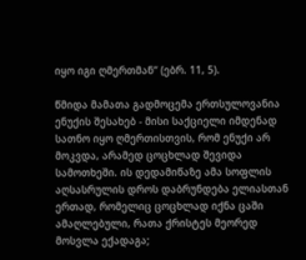იყო იგი ღმერთმან“ (ებრ. 11, 5).

წმიდა მამათა გადმოცემა ერთსულოვანია ენუქის შესახებ - მისი საქციელი იმდენად სათნო იყო ღმერთისთვის, რომ ენუქი არ მოკვდა, არამედ ცოცხლად შევიდა სამოთხეში. ის დედამიწაზე ამა სოფლის აღსასრულის დროს დაბრუნდება ელიასთან ერთად, რომელიც ცოცხლად იქნა ცაში ამაღლებული, რათა ქრისტეს მეორედ მოსვლა ექადაგა;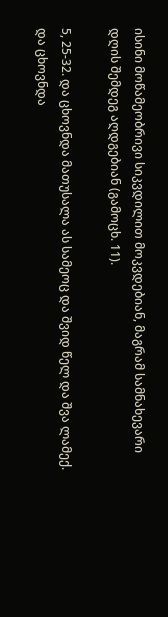ისინი მოწამეობრივი სიკვდილით მოკვდებიან, მაგრამ სამნახევარი დღის შემდეგ აღდგებიან (გამოცხ. 11).

5, 25-32. და ცხოვნდა მათუსალა ას სამეოც და შვიდ წელ და შვა ლამექ. და ცხოვნდა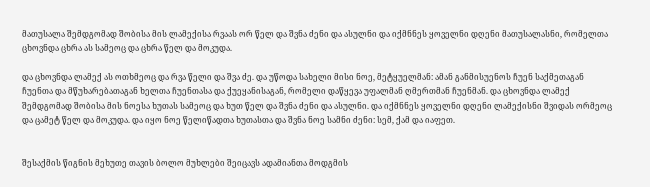მათუსალა შემდგომად შობისა მის ლამექისა რვაას ორ წელ და შვნა ძენი და ასულნი და იქმნნეს ყოველნი დღენი მათუსალასნი, რომელთა ცხოვნდა ცხრა ას სამეოც და ცხრა წელ და მოკუდა.

და ცხოვნდა ლამექ ას ოთხმეოც და რვა წელი და შვა ძე. და უწოდა სახელი მისი ნოე, მეტყუელმან: ამან განმისუენოს ჩუენ საქმეთაგან ჩუენთა და მწუხარებათაგან ხელთა ჩუენთასა და ქუეყანისაგან, რომელი დაწყევა უფალმან ღმერთმან ჩუენმან. და ცხოვნდა ლამექ შემდგომად შობისა მის ნოესა ხუთას სამეოც და ხუთ წელ და შვნა ძენი და ასულნი. და იქმნნეს ყოველნი დღენი ლამექისნი შვიდას ორმეოც და ცამეტ წელ და მოკუდა. და იყო ნოე წელიწადთა ხუთასთა და შვნა ნოე სამნი ძენი: სემ, ქამ და იაფეთ.


შესაქმის წიგნის მეხუთე თავის ბოლო მუხლები შეიცავს ადამიანთა მოდგმის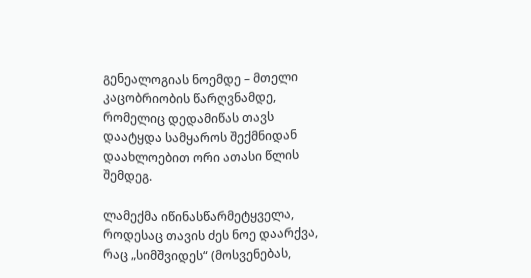გენეალოგიას ნოემდე – მთელი კაცობრიობის წარღვნამდე, რომელიც დედამიწას თავს დაატყდა სამყაროს შექმნიდან დაახლოებით ორი ათასი წლის შემდეგ.

ლამექმა იწინასწარმეტყველა, როდესაც თავის ძეს ნოე დაარქვა, რაც „სიმშვიდეს“ (მოსვენებას,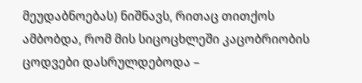მეუდაბნოებას) ნიშნავს, რითაც თითქოს ამბობდა, რომ მის სიცოცხლეში კაცობრიობის ცოდვები დასრულდებოდა –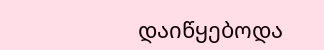დაიწყებოდა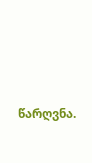წარღვნა.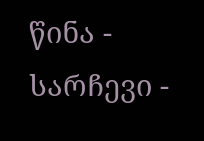წინა - სარჩევი -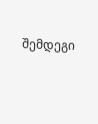შემდეგი